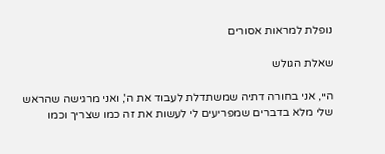נופלת למראות אסורים

שאלת הגולש

היי, אני בחורה דתיה שמשתדלת לעבוד את ה', ואני מרגישה שהראש שלי מלא בדברים שמפריעים לי לעשות את זה כמו שצריך וכמו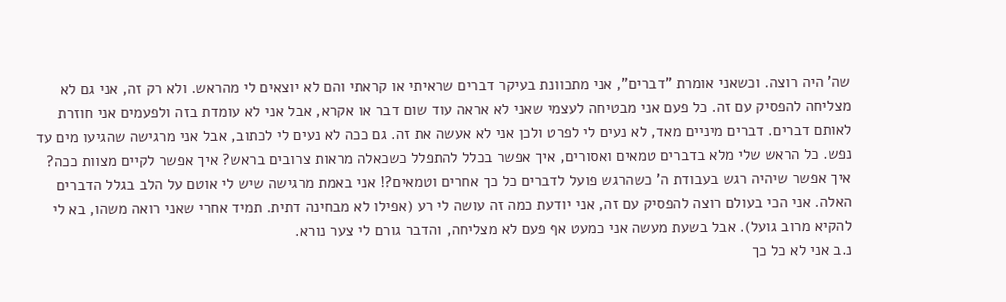שה' היה רוצה. וכשאני אומרת "דברים", אני מתכוונת בעיקר דברים שראיתי או קראתי והם לא יוצאים לי מהראש. ולא רק זה, אני גם לא מצליחה להפסיק עם זה. כל פעם אני מבטיחה לעצמי שאני לא אראה עוד שום דבר או אקרא, אבל אני לא עומדת בזה ולפעמים אני חוזרת לאותם דברים. דברים מיניים מאד, לא נעים לי לפרט ולכן אני לא אעשה את זה. גם ככה לא נעים לי לכתוב, אבל אני מרגישה שהגיעו מים עד נפש. כל הראש שלי מלא בדברים טמאים ואסורים, איך אפשר בכלל להתפלל כשכאלה מראות צרובים בראש? איך אפשר לקיים מצוות ככה? איך אפשר שיהיה רגש בעבודת ה' כשהרגש פועל לדברים כל כך אחרים וטמאים?! אני באמת מרגישה שיש לי אוטם על הלב בגלל הדברים האלה. אני הכי בעולם רוצה להפסיק עם זה, אני יודעת כמה זה עושה לי רע (אפילו לא מבחינה דתית. תמיד אחרי שאני רואה משהו, בא לי להקיא מרוב גועל). אבל בשעת מעשה אני כמעט אף פעם לא מצליחה, והדבר גורם לי צער נורא.
נ.ב אני לא כל כך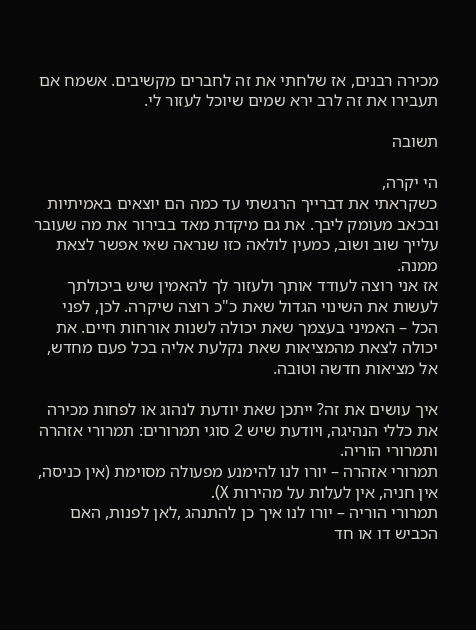מכירה רבנים, אז שלחתי את זה לחברים מקשיבים. אשמח אם תעבירו את זה לרב ירא שמים שיוכל לעזור לי.

תשובה

הי יקרה,
כשקראתי את דברייך הרגשתי עד כמה הם יוצאים באמיתיות ובכאב מעומק ליבך. את גם מיקדת מאד בבירור את מה שעובר עלייך שוב ושוב, כמעין לולאה כזו שנראה שאי אפשר לצאת ממנה.
אז אני רוצה לעודד אותך ולעזור לך להאמין שיש ביכולתך לעשות את השינוי הגדול שאת כ"כ רוצה שיקרה. לכן, לפני הכל – האמיני בעצמך שאת יכולה לשנות אורחות חיים. את יכולה לצאת מהמציאות שאת נקלעת אליה בכל פעם מחדש, אל מציאות חדשה וטובה.

איך עושים את זה? ייתכן שאת יודעת לנהוג או לפחות מכירה את כללי הנהיגה, ויודעת שיש 2 סוגי תמרורים: תמרורי אזהרה ותמרורי הוריה.
תמרורי אזהרה – יורו לנו להימנע מפעולה מסוימת (אין כניסה, אין חניה, אין לעלות על מהירות X).
תמרורי הוריה – יורו לנו איך כן להתנהג ,לאן לפנות, האם הכביש דו או חד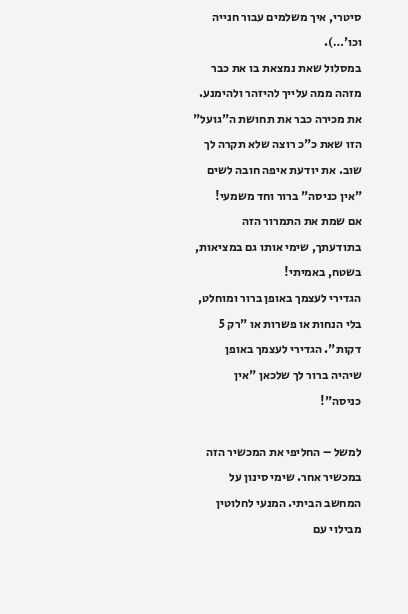סיטרי, איך משלמים עבור חנייה וכו'…).
במסלול שאת נמצאת בו את כבר מזהה ממה עלייך להיזהר ולהימנע. את מכירה כבר את תחושת ה"גועל" הזו שאת כ"כ רוצה שלא תקרה לך שוב. את יודעת איפה חובה לשים "אין כניסה" ברור וחד משמעי!
אם שמת את התמרור הזה בתודעתך, שימי אותו גם במציאות, בשטח, באמיתי!
הגדירי לעצמך באופן ברור ומוחלט, בלי הנחות או פשרות או "רק 5 דקות". הגדירי לעצמך באופן שיהיה ברור לך שלכאן "אין כניסה"!

למשל – החליפי את המכשיר הזה במכשיר אחר. שימי סינון על המחשב הביתי. המנעי לחלוטין מבילוי עם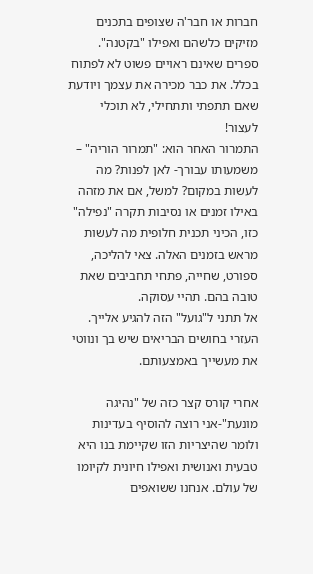חברות או חבר'ה שצופים בתכנים מזיקים כלשהם ואפילו "בקטנה". ספרים שאינם ראויים פשוט לא לפתוח בכלל. את כבר מכירה את עצמך ויודעת שאם תתפתי ותתחילי, לא תוכלי לעצור!
התמרור האחר הוא: "תמרור הוריה" – משמעותו עבורך- לאן לפנות? מה לעשות במקום? למשל, אם את מזהה באילו זמנים או נסיבות תקרה "נפילה" כזו, הכיני תכנית חלופית מה לעשות מראש בזמנים האלה. צאי להליכה, ספורט, שחייה, פתחי תחביבים שאת טובה בהם. תהיי עסוקה.
אל תתני ל"גועל" הזה להגיע אלייך. העזרי בחושים הבריאים שיש בך ונווטי את מעשייך באמצעותם.

אחרי קורס קצר כזה של "נהיגה מונעת"-אני רוצה להוסיף בעדינות ולומר שהיצריות הזו שקיימת בנו היא טבעית ואנושית ואפילו חיונית לקיומו של עולם. אנחנו ששואפים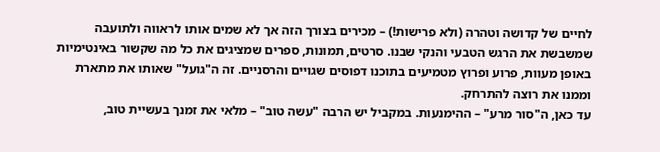לחיים של קדושה וטהרה (ולא פרישות!) – מכירים בצורך הזה אך לא שמים אותו לראווה ולתועבה שמשבשת את הרגש הטבעי והנקי שבנו. סרטים, תמונות, ספרים שמציגים את כל מה שקשור באינטימיות באופן מעוות, פרוע ופרוץ מטמיעים בתוכנו דפוסים שגויים והרסניים. זה ה"גועל" שאותו את מתארת וממנו את רוצה להתרחק.
עד כאן, ה"סור מרע" – ההימנעות. במקביל יש הרבה "עשה טוב" – מלאי את זמנך בעשיית טוב,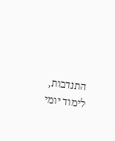התנדבות, לימוד יומי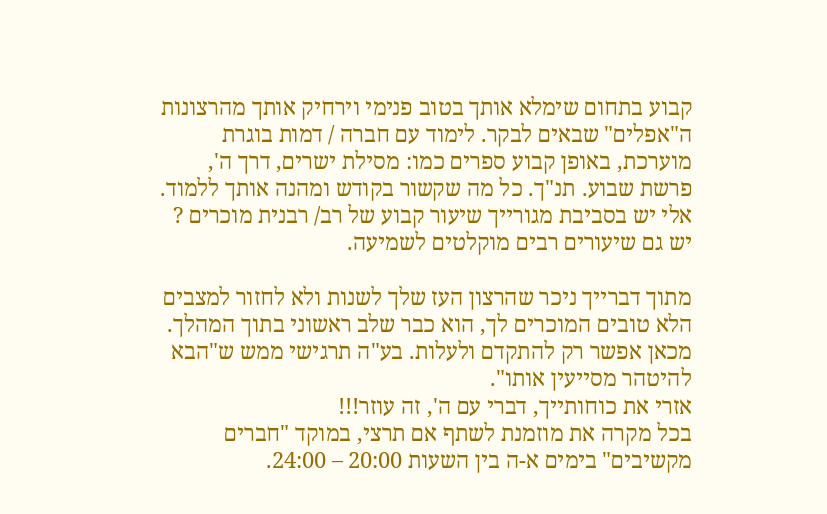קבוע בתחום שימלא אותך בטוב פנימי וירחיק אותך מהרצונות ה"אפלים" שבאים לבקר. לימוד עם חברה / דמות בוגרת מוערכת, באופן קבוע ספרים כמו: מסילת ישרים, דרך ה', פרשת שבוע. תנ"ך. כל מה שקשור בקודש ומהנה אותך ללמוד.
אלי יש בסביבת מגורייך שיעור קבוע של רב/ רבנית מוכרים ? יש גם שיעורים רבים מוקלטים לשמיעה.

מתוך דברייך ניכר שהרצון העז שלך לשנות ולא לחזור למצבים הלא טובים המוכרים לך, הוא כבר שלב ראשוני בתוך המהלך. מכאן אפשר רק להתקדם ולעלות. בע"ה תרגישי ממש ש"הבא להיטהר מסייעין אותו".
אזרי את כוחותייך, דברי עם ה', זה עוזר!!!
בכל מקרה את מוזמנת לשתף אם תרצי, במוקד "חברים מקשיבים" בימים א-ה בין השעות 20:00 – 24:00.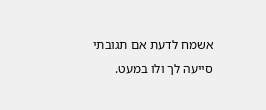אשמח לדעת אם תגובתי סייעה לך ולו במעט.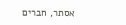אסתר, חברים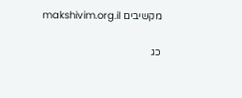מקשיבים makshivim.org.il

כג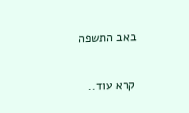באב התשפה

קרא עוד..